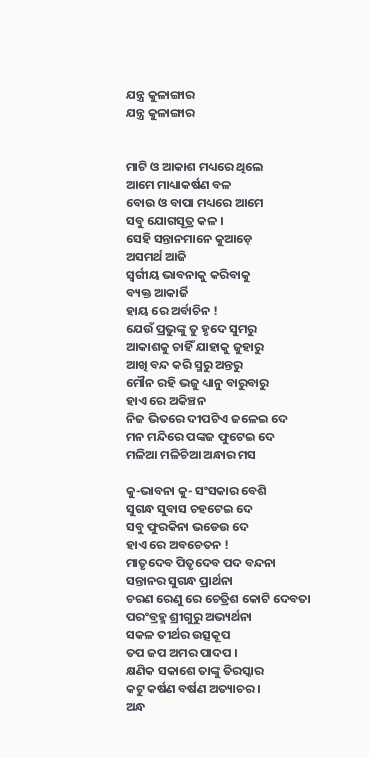ଯନ୍ତ୍ର କୁଳାଙ୍ଗାର
ଯନ୍ତ୍ର କୁଳାଙ୍ଗାର


ମାଟି ଓ ଆକାଶ ମଧ୍ୟରେ ଥିଲେ
ଆମେ ମାଧ୍ୟାକର୍ଷଣ ବଳ
ବୋଉ ଓ ବାପା ମଧ୍ୟରେ ଆମେ
ସବୁ ଯୋଗସୂତ୍ର କଳ ।
ସେହି ସନ୍ତାନମାନେ କୁଆଡ଼େ
ଅସମର୍ଥ ଆଜି
ସ୍ଵର୍ଗୀୟ ଭାବନାକୁ କରିବାକୁ
ବ୍ୟକ୍ତ ଆକାର୍ଜି
ହାୟ ରେ ଅର୍ବାଚିନ !
ଯେଉଁ ପ୍ରଭୁଙ୍କୁ ତୁ ହୃଦେ ସୁମରୁ
ଆକାଶକୁ ଚାହିଁ ଯାହାକୁ ଜୁହାରୁ
ଆଖି ବନ୍ଦ କରି ସ୍ମରୁ ଅନ୍ତରୁ
ମୌନ ରହି ଭଜୁ ଧ୍ୟାନୁ ବାରୁବାରୁ
ହାଏ ରେ ଅକିଞ୍ଚନ
ନିଜ ଭିତରେ ଦୀପଟିଏ ଜଳେଇ ଦେ
ମନ ମନ୍ଦିରେ ପଙ୍କଜ ଫୁଟେଇ ଦେ
ମଳିଆ ମଳିଚିଆ ଅନ୍ଧାର ମସ

କୁ-ଭାବନା କୁ- ସଂସକାର ବେଶି
ସୁଗନ୍ଧ ସୁବାସ ଚହଟେଇ ଦେ
ସବୁ ଫୁରକିନା ଭଡେଉ ଦେ
ହାଏ ରେ ଅବଚେତନ !
ମାତୃଦେବ ପିତୃଦେବ ପଦ ବନ୍ଦନା
ସନ୍ତାନର ସୁଗନ୍ଧ ପ୍ରାର୍ଥନା
ଚରଣ ରେଣୁ ରେ ଚେତ୍ରିଶ କୋଟି ଦେବତା
ପରଂବ୍ରହ୍ମ ଶ୍ରୀଗୁରୁ ଅଭ୍ୟର୍ଥନା
ସକଳ ତୀର୍ଥର ଉତ୍ସକୂପ
ତପ ଜପ ଅମର ପାଦପ ।
କ୍ଷଣିକ ସକାଶେ ତାଙ୍କୁ ତିରସ୍କାର
କଟୁ କର୍ଷଣ ବର୍ଷଣ ଅତ୍ୟାଚର ।
ଅନ୍ଧ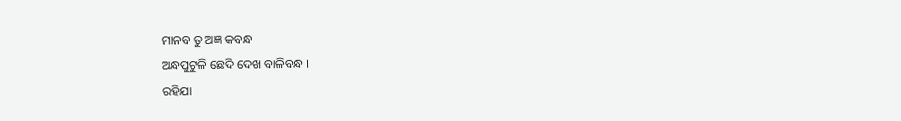ମାନବ ତୁ ଅଜ୍ଞ କବନ୍ଧ
ଅନ୍ଧପୁଟୁଳି ଛେଦି ଦେଖ ବାଳିବନ୍ଧ ।
ରହିଯା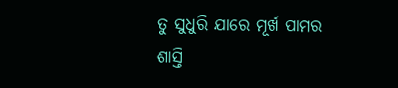ତୁ ସୁଧୁରି ଯାରେ ମୂର୍ଖ ପାମର
ଶାସ୍ତି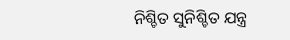ନିଶ୍ଚିତ ସୁନିଶ୍ଚିତ ଯନ୍ତ୍ର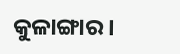କୁଳାଙ୍ଗାର ।